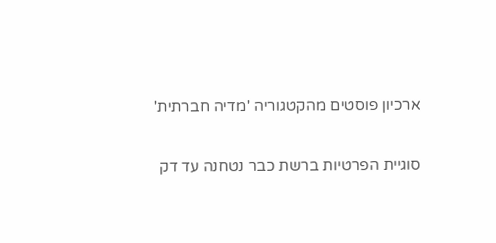ארכיון פוסטים מהקטגוריה 'מדיה חברתית'

סוגיית הפרטיות ברשת כבר נטחנה עד דק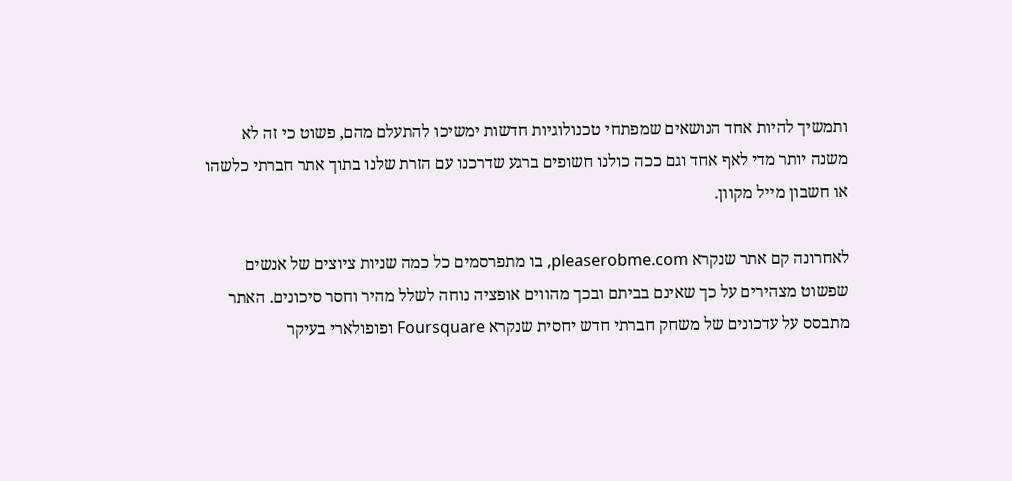ותמשיך להיות אחד הנושאים שמפתחי טכנולוגיות חדשות ימשיכו להתעלם מהם, פשוט כי זה לא משנה יותר מדי לאף אחד וגם ככה כולנו חשופים ברגע שדרכנו עם הזרת שלנו בתוך אתר חברתי כלשהו או חשבון מייל מקוון.

לאחרונה קם אתר שנקרא pleaserobme.com, בו מתפרסמים כל כמה שניות ציוצים של אנשים שפשוט מצהירים על כך שאינם בביתם ובכך מהווים אופציה נוחה לשלל מהיר וחסר סיכונים. האתר מתבסס על עדכונים של משחק חברתי חדש יחסית שנקרא Foursquare ופופולארי בעיקר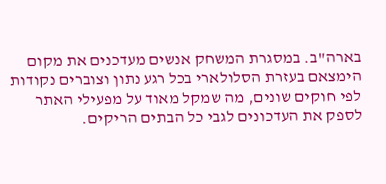בארה"ב. במסגרת המשחק אנשים מעדכנים את מקום הימצאם בעזרת הסלולארי בכל רגע נתון וצוברים נקודות לפי חוקים שונים, מה שמקל מאוד על מפעילי האתר לספק את העדכונים לגבי כל הבתים הריקים.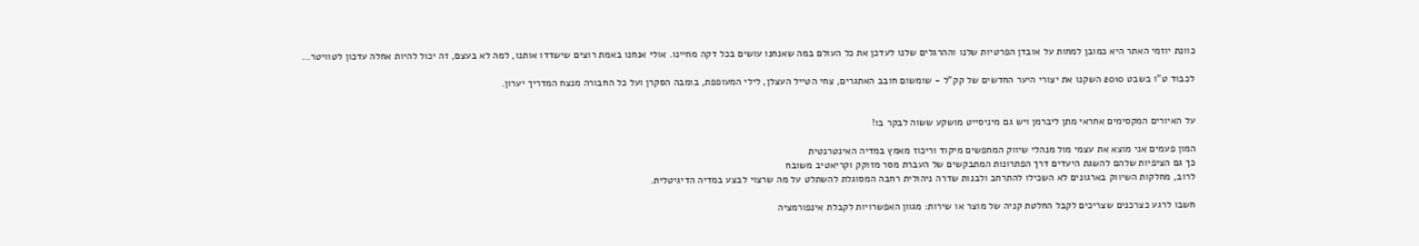כוונת יוזמי האתר היא כמובן למחות על אובדן הפרטיות שלנו וההרגלים שלנו לעדכן את כל העולם במה שאנחנו עושים בכל דקה מחיינו. אולי אנחנו באמת רוצים שישדדו אותנו, למה לא בעצם, זה יכול להיות אחלה עדכון לטוויטר…

לכבוד ט"ו בשבט 2010 השקנו את יצורי היער החדשים של קק"ל - שומשום חובב האתגרים, צחי הטייל העצלן, לילי המעופפת, בומבה הסקרן ועל כל החבורה מנצח המדריך יערון.


על האיורים המקסימים אחראי מתן ליברמן ויש גם מיניסייט מושקע ששוה לבקר בו!

המון פעמים אני מוצא את עצמי מול מנהלי שיווק המחפשים מיקוד וריכוז מאמץ במדיה האינטרנטית
כך גם הציפיות שלהם להשגת היעדים דרך הפתרונות המתבקשים של העברת מסר מזוקק וקריאטיב משובח
לרוב, מחלקות השיווק בארגונים לא השכילו להתרחב ולבנות שדרה ניהולית רחבה המסוגלת להשתלט על מה שרצוי לבצע במדיה הדיגיטלית.

חשבו לרגע כצרכנים שצריכים לקבל החלטת קניה של מוצר או שירות: מגוון האפשרויות לקבלת אינפורמציה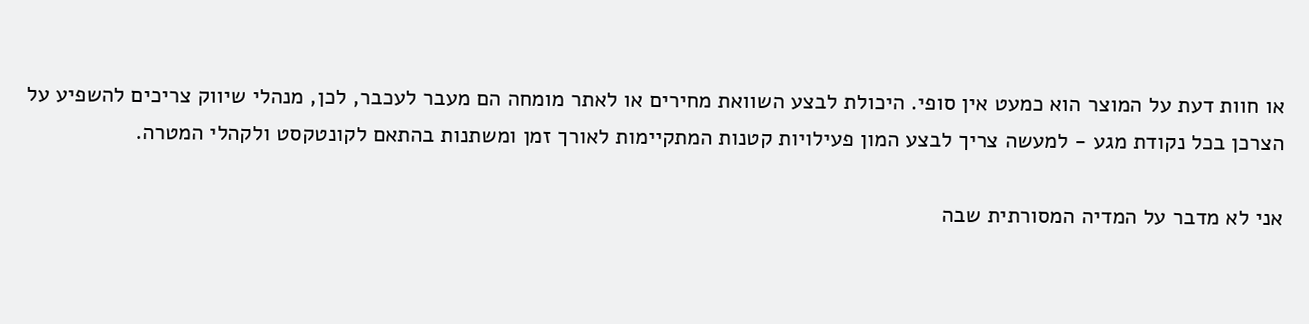או חוות דעת על המוצר הוא כמעט אין סופי. היכולת לבצע השוואת מחירים או לאתר מומחה הם מעבר לעכבר, לכן, מנהלי שיווק צריכים להשפיע על הצרכן בכל נקודת מגע - למעשה צריך לבצע המון פעילויות קטנות המתקיימות לאורך זמן ומשתנות בהתאם לקונטקסט ולקהלי המטרה.

אני לא מדבר על המדיה המסורתית שבה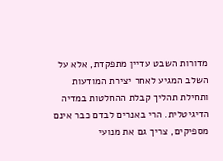מדורות השבט עדיין מתפקדת, אלא על השלב המגיע לאחר יצירת המודעות ותחילת תהליך קבלת ההחלטות במדיה הדיגיטלית. הרי באנרים לבדם כבר אינם מספיקים, צריך גם את מנועי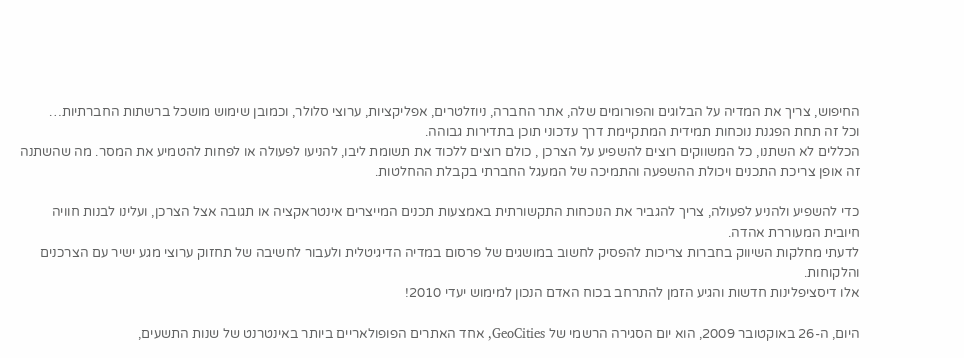החיפוש, צריך את המדיה על הבלוגים והפורומים שלה, אתר החברה, ניוזלטרים, אפליקציות, ערוצי סלולר, וכמובן שימוש מושכל ברשתות החברתיות…
וכל זה תחת הפגנת נוכחות תמידית המתקיימת דרך עדכוני תוכן בתדירות גבוהה.
הכללים לא השתנו, כל המשווקים רוצים להשפיע על הצרכן , כולם רוצים ללכוד את תשומת ליבו, להניעו לפעולה או לפחות להטמיע את המסר. מה שהשתנה זה אופן צריכת התכנים ויכולת ההשפעה והתמיכה של המעגל החברתי בקבלת ההחלטות.

כדי להשפיע ולהניע לפעולה, צריך להגביר את הנוכחות התקשורתית באמצעות תכנים המייצרים אינטראקציה או תגובה אצל הצרכן, ועלינו לבנות חוויה חיובית המעוררת אהדה.
לדעתי מחלקות השיווק בחברות צריכות להפסיק לחשוב במושגים של פרסום במדיה הדיגיטלית ולעבור לחשיבה של תחזוק ערוצי מגע ישיר עם הצרכנים והלקוחות.
אלו דיסציפלינות חדשות והגיע הזמן להתרחב בכוח האדם הנכון למימוש יעדי 2010!

היום, ה-26 באוקטובר 2009, הוא יום הסגירה הרשמי של GeoCities, אחד האתרים הפופולאריים ביותר באינטרנט של שנות התשעים,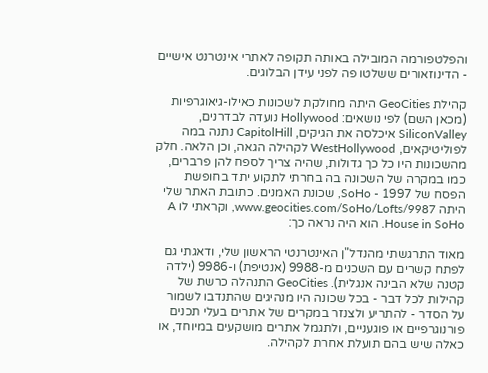והפלטפורמה המובילה באותה תקופה לאתרי אינטרנט אישיים - הדינוזאורים ששלטו פה לפני עידן הבלוגים.

קהילת GeoCities היתה מחולקת לשכונות כאילו-גיאוגרפיות (מכאן השם) לפי נושאים: Hollywood נועדה לבדרנים, SiliconValley איכלסה את הגיקים, CapitolHill נתנה במה לפוליטיקאים, WestHollywood לקהילה הגאה, וכן הלאה. חלק מהשכונות היו כל כך גדולות, שהיה צריך לספח להן פרברים, כמו במקרה של השכונה בה בחרתי לתקוע יתד בחופשת הפסח של 1997 - SoHo, שכונת האמנים. כתובת האתר שלי היתה www.geocities.com/SoHo/Lofts/9987, וקראתי לו A House in SoHo. הוא היה נראה כך:

מאוד התרגשתי מהנדל"ן האינטרנטי הראשון שלי, ודאגתי גם לפתח קשרים עם השכנים מ-9988 (אנטיפת) ו-9986 (ילדה קטנה שלא הבינה אנגלית). GeoCities התנהלה כרשת של קהילות לכל דבר - בכל שכונה היו מנהיגים שהתנדבו לשמור על הסדר - להתריע ולצנזר במקרים של אתרים בעלי תכנים פורנוגרפיים או פוגעניים, ולתגמל אתרים מושקעים במיוחד, או כאלה שיש בהם תועלת אחרת לקהילה.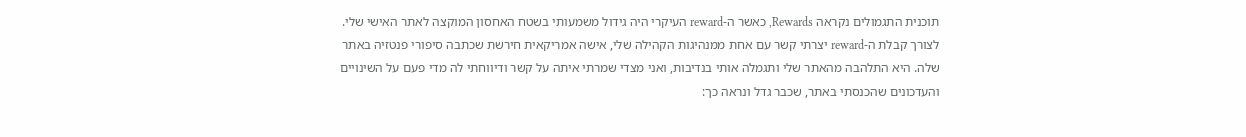תוכנית התגמולים נקראה Rewards, כאשר ה-reward העיקרי היה גידול משמעותי בשטח האחסון המוקצה לאתר האישי שלי. לצורך קבלת ה-reward יצרתי קשר עם אחת ממנהיגות הקהילה שלי, אישה אמריקאית חירשת שכתבה סיפורי פנטזיה באתר שלה. היא התלהבה מהאתר שלי ותגמלה אותי בנדיבות, ואני מצדי שמרתי איתה על קשר ודיווחתי לה מדי פעם על השינויים והעדכונים שהכנסתי באתר, שכבר גדל ונראה כך: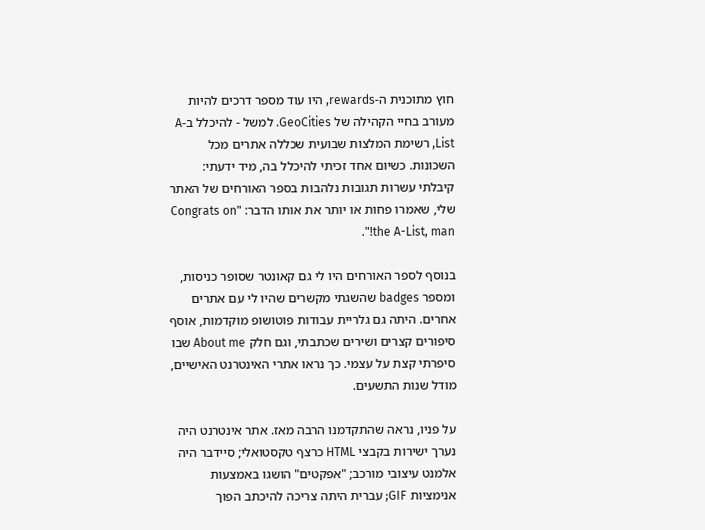חוץ מתוכנית ה-rewards, היו עוד מספר דרכים להיות מעורב בחיי הקהילה של GeoCities. למשל - להיכלל ב-A List, רשימת המלצות שבועית שכללה אתרים מכל השכונות. כשיום אחד זכיתי להיכלל בה, מיד ידעתי: קיבלתי עשרות תגובות נלהבות בספר האורחים של האתר שלי, שאמרו פחות או יותר את אותו הדבר: "Congrats on the A-List, man!".

בנוסף לספר האורחים היו לי גם קאונטר שסופר כניסות, ומספר badges שהשגתי מקשרים שהיו לי עם אתרים אחרים. היתה גם גלריית עבודות פוטושופ מוקדמות, אוסף סיפורים קצרים ושירים שכתבתי, וגם חלק About me שבו סיפרתי קצת על עצמי. כך נראו אתרי האינטרנט האישיים, מודל שנות התשעים.

על פניו, נראה שהתקדמנו הרבה מאז. אתר אינטרנט היה נערך ישירות בקבצי HTML כרצף טקסטואלי; סיידבר היה אלמנט עיצובי מורכב; "אפקטים" הושגו באמצעות אנימציות GIF; עברית היתה צריכה להיכתב הפוך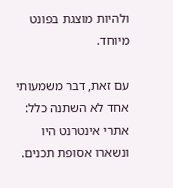ולהיות מוצגת בפונט מיוחד.

עם זאת, דבר משמעותי אחד לא השתנה כלל: אתרי אינטרנט היו ונשארו אסופת תכנים.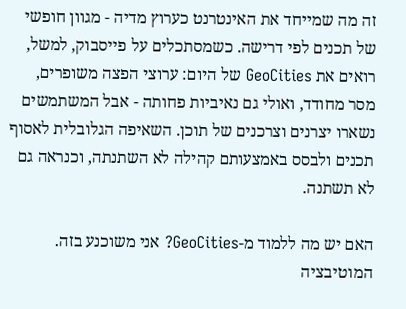זה מה שמייחד את האינטרנט כערוץ מדיה - מגוון חופשי של תכנים לפי דרישה. כשמסתכלים על פייסבוק, למשל, רואים את GeoCities של היום: ערוצי הפצה משופרים, מסר מחודד, ואולי גם נאיביות פחותה - אבל המשתמשים נשארו יצרנים וצרכנים של תוכן. השאיפה הגלובלית לאסוף תכנים ולבסס באמצעותם קהילה לא השתנתה, וכנראה גם לא תשתנה.

האם יש מה ללמוד מ-GeoCities? אני משוכנע בזה. המוטיבציה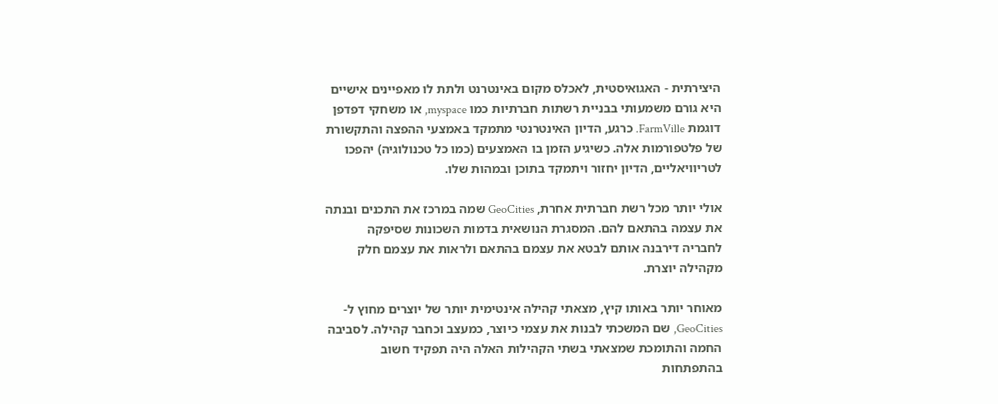היצירתית - האגואיסטית, לאכלס מקום באינטרנט ולתת לו מאפיינים אישיים היא גורם משמעותי בבניית רשתות חברתיות כמו myspace, או משחקי דפדפן דוגמת FarmVille. כרגע, הדיון האינטרנטי מתמקד באמצעי ההפצה והתקשורת של פלטפורמות אלה. כשיגיע הזמן בו האמצעים (כמו כל טכנולוגיה) יהפכו לטריוויאליים, הדיון יחזור ויתמקד בתוכן ובמהות שלו.

אולי יותר מכל רשת חברתית אחרת, GeoCities שמה במרכז את התכנים ובנתה את עצמה בהתאם להם. המסגרת הנושאית בדמות השכונות שסיפקה לחבריה דירבנה אותם לבטא את עצמם בהתאם ולראות את עצמם חלק מקהילה יוצרת.

מאוחר יותר באותו קיץ, מצאתי קהילה אינטימית יותר של יוצרים מחוץ ל-GeoCities, שם המשכתי לבנות את עצמי כיוצר, כמעצב וכחבר קהילה. לסביבה החמה והתומכת שמצאתי בשתי הקהילות האלה היה תפקיד חשוב בהתפתחות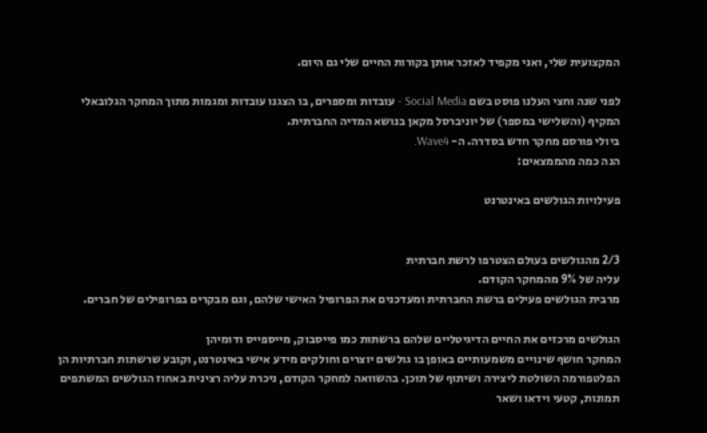המקצועית שלי, ואני מקפיד לאזכר אותן בקורות החיים שלי גם היום.

לפני שנה וחצי העלנו פוסט בשם Social Media - עובדות ומספרים, בו הצגנו עובדות ומגמות מתוך המחקר הגלובאלי המקיף (והשלישי במספר) של יוניברסל מקאן בנושא המדיה החברתית.
ביולי פורסם מחקר חדש בסדרה. ה- Wave4.
הנה כמה מהממצאים:

פעילויות הגולשים באינטרנט


2/3 מהגולשים בעולם הצטרפו לרשת חברתית
עליה של 9% מהמחקר הקודם.
מרבית הגולשים פעילים ברשת החברתית ומעדכנים את הפרופיל האישי שלהם, וגם מבקרים בפרופילים של חברים.

הגולשים מרכזים את החיים הדיגיטליים שלהם ברשתות כמו פייסבוק, מייספייס ודומיהן
המחקר חושף שינויים משמעותיים באופן בו גולשים יוצרים וחולקים מידע אישי באינטרנט, וקובע שרשתות חברתיות הן הפלטפורמה השולטת ליצירה ושיתוף של תוכן. בהשוואה למחקר הקודם, ניכרת עליה רצינית באחוז הגולשים המשתפים תמונות, קטעי וידאו ושאר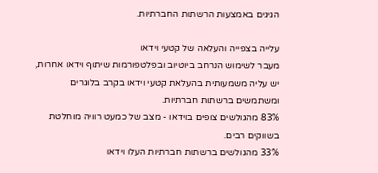הגיגים באמצעות הרשתות החברתיות.

עלייה בצפייה והעלאה של קטעי וידאו
מעבר לשימוש הנרחב ביוטיוב ובפלטפורמות שיתוף וידאו אחרות, יש עליה משמעותית בהעלאת קטעי וידאו בקרב בלוגרים ומשתמשים ברשתות חברתיות.
83% מהגולשים צופים בוידאו - מצב של כמעט רוויה מוחלטת בשווקים רבים.
33% מהגולשים ברשתות חברתיות העלו וידאו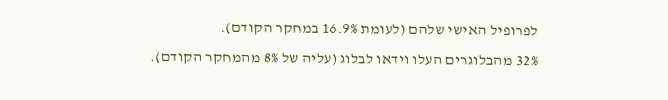לפרופיל האישי שלהם (לעומת 16.9% במחקר הקודם).
32% מהבלוגרים העלו וידאו לבלוג (עליה של 8% מהמחקר הקודם).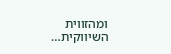ומהזווית השיווקית…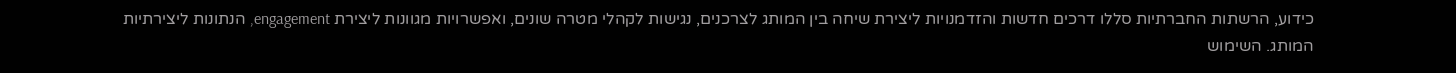כידוע, הרשתות החברתיות סללו דרכים חדשות והזדמנויות ליצירת שיחה בין המותג לצרכנים, נגישות לקהלי מטרה שונים, ואפשרויות מגוונות ליצירת engagement, הנתונות ליצירתיות המותג. השימוש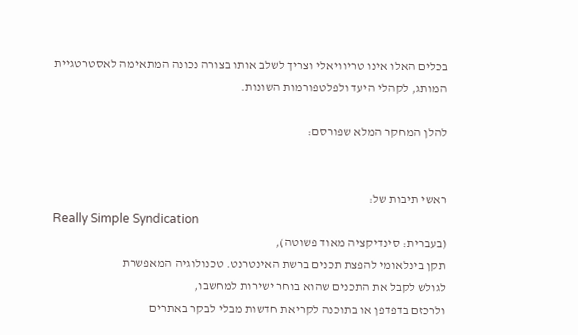בכלים האלו אינו טריוויאלי וצריך לשלב אותו בצורה נכונה המתאימה לאסטרטגיית המותג, לקהלי היעד ולפלטפורמות השונות.

להלן המחקר המלא שפורסם:


ראשי תיבות של:
Really Simple Syndication
(בעברית: סינדיקציה מאוד פשוטה),
תקן בינלאומי להפצת תכנים ברשת האינטרנט. טכנולוגיה המאפשרת
לגולש לקבל את התכנים שהוא בוחר ישירות למחשבו,
ולרכזם בדפדפן או בתוכנה לקריאת חדשות מבלי לבקר באתרים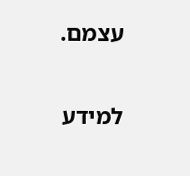עצמם.

למידע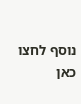נוסף לחצו כאן